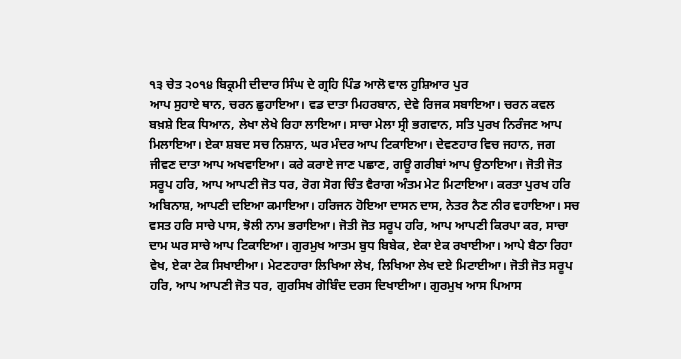੧੩ ਚੇਤ ੨੦੧੪ ਬਿਕ੍ਰਮੀ ਦੀਦਾਰ ਸਿੰਘ ਦੇ ਗ੍ਰਹਿ ਪਿੰਡ ਆਲੋ ਵਾਲ ਹੁਸ਼ਿਆਰ ਪੁਰ
ਆਪ ਸੁਹਾਏ ਥਾਨ, ਚਰਨ ਛੁਹਾਇਆ। ਵਡ ਦਾਤਾ ਮਿਹਰਬਾਨ, ਦੇਵੇ ਰਿਜਕ ਸਬਾਇਆ। ਚਰਨ ਕਵਲ ਬਖ਼ਸ਼ੇ ਇਕ ਧਿਆਨ, ਲੇਖਾ ਲੇਖੇ ਰਿਹਾ ਲਾਇਆ। ਸਾਚਾ ਮੇਲਾ ਸ੍ਰੀ ਭਗਵਾਨ, ਸਤਿ ਪੁਰਖ ਨਿਰੰਜਣ ਆਪ ਮਿਲਾਇਆ। ਏਕਾ ਸ਼ਬਦ ਸਚ ਨਿਸ਼ਾਨ, ਘਰ ਮੰਦਰ ਆਪ ਟਿਕਾਇਆ। ਦੇਵਣਹਾਰ ਵਿਚ ਜਹਾਨ, ਜਗ ਜੀਵਣ ਦਾਤਾ ਆਪ ਅਖਵਾਇਆ। ਕਰੇ ਕਰਾਏ ਜਾਣ ਪਛਾਣ, ਗਊ ਗਰੀਬਾਂ ਆਪ ਉਠਾਇਆ। ਜੋਤੀ ਜੋਤ ਸਰੂਪ ਹਰਿ, ਆਪ ਆਪਣੀ ਜੋਤ ਧਰ, ਰੋਗ ਸੋਗ ਚਿੰਤ ਵੈਰਾਗ ਅੰਤਮ ਮੇਟ ਮਿਟਾਇਆ। ਕਰਤਾ ਪੁਰਖ ਹਰਿ ਅਬਿਨਾਸ਼, ਆਪਣੀ ਦਇਆ ਕਮਾਇਆ। ਹਰਿਜਨ ਹੋਇਆ ਦਾਸਨ ਦਾਸ, ਨੇਤਰ ਨੈਣ ਨੀਰ ਵਹਾਇਆ। ਸਚ ਵਸਤ ਹਰਿ ਸਾਚੇ ਪਾਸ, ਝੋਲੀ ਨਾਮ ਭਰਾਇਆ। ਜੋਤੀ ਜੋਤ ਸਰੂਪ ਹਰਿ, ਆਪ ਆਪਣੀ ਕਿਰਪਾ ਕਰ, ਸਾਚਾ ਦਾਮ ਘਰ ਸਾਚੇ ਆਪ ਟਿਕਾਇਆ। ਗੁਰਮੁਖ ਆਤਮ ਬੁਧ ਬਿਬੇਕ, ਏਕਾ ਏਕ ਰਖਾਈਆ। ਆਪੇ ਬੈਠਾ ਰਿਹਾ ਵੇਖ, ਏਕਾ ਟੇਕ ਸਿਖਾਈਆ। ਮੇਟਣਹਾਰਾ ਲਿਖਿਆ ਲੇਖ, ਲਿਖਿਆ ਲੇਖ ਦਏ ਮਿਟਾਈਆ। ਜੋਤੀ ਜੋਤ ਸਰੂਪ ਹਰਿ, ਆਪ ਆਪਣੀ ਜੋਤ ਧਰ, ਗੁਰਸਿਖ ਗੋਬਿੰਦ ਦਰਸ ਦਿਖਾਈਆ। ਗੁਰਮੁਖ ਆਸ ਪਿਆਸ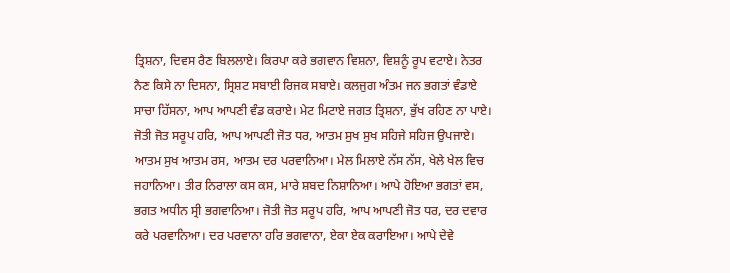ਤ੍ਰਿਸ਼ਨਾ, ਦਿਵਸ ਰੈਣ ਬਿਲਲਾਏ। ਕਿਰਪਾ ਕਰੇ ਭਗਵਾਨ ਵਿਸ਼ਨਾ, ਵਿਸ਼ਨੂੰ ਰੂਪ ਵਟਾਏ। ਨੇਤਰ ਨੈਣ ਕਿਸੇ ਨਾ ਦਿਸਨਾ, ਸ੍ਰਿਸ਼ਟ ਸਬਾਈ ਰਿਜਕ ਸਬਾਏ। ਕਲਜੁਗ ਅੰਤਮ ਜਨ ਭਗਤਾਂ ਵੰਡਾਏ ਸਾਚਾ ਹਿੱਸਨਾ, ਆਪ ਆਪਣੀ ਵੰਡ ਕਰਾਏ। ਮੇਟ ਮਿਟਾਏ ਜਗਤ ਤ੍ਰਿਸ਼ਨਾ, ਭੁੱਖ ਰਹਿਣ ਨਾ ਪਾਏ। ਜੋਤੀ ਜੋਤ ਸਰੂਪ ਹਰਿ, ਆਪ ਆਪਣੀ ਜੋਤ ਧਰ, ਆਤਮ ਸੁਖ ਸੁਖ ਸਹਿਜੇ ਸਹਿਜ ਉਪਜਾਏ। ਆਤਮ ਸੁਖ ਆਤਮ ਰਸ, ਆਤਮ ਦਰ ਪਰਵਾਨਿਆ। ਮੇਲ ਮਿਲਾਏ ਨੱਸ ਨੱਸ, ਖੇਲੇ ਖੇਲ ਵਿਚ ਜਹਾਨਿਆ। ਤੀਰ ਨਿਰਾਲਾ ਕਸ ਕਸ, ਮਾਰੇ ਸ਼ਬਦ ਨਿਸ਼ਾਨਿਆ। ਆਪੇ ਹੋਇਆ ਭਗਤਾਂ ਵਸ, ਭਗਤ ਅਧੀਨ ਸ੍ਰੀ ਭਗਵਾਨਿਆ। ਜੋਤੀ ਜੋਤ ਸਰੂਪ ਹਰਿ, ਆਪ ਆਪਣੀ ਜੋਤ ਧਰ, ਦਰ ਦਵਾਰ ਕਰੇ ਪਰਵਾਨਿਆ। ਦਰ ਪਰਵਾਨਾ ਹਰਿ ਭਗਵਾਨਾ, ਏਕਾ ਏਕ ਕਰਾਇਆ। ਆਪੇ ਦੇਵੇ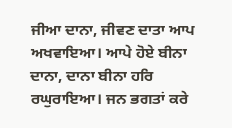ਜੀਆ ਦਾਨਾ, ਜੀਵਣ ਦਾਤਾ ਆਪ ਅਖਵਾਇਆ। ਆਪੇ ਹੋਏ ਬੀਨਾ ਦਾਨਾ, ਦਾਨਾ ਬੀਨਾ ਹਰਿ ਰਘੁਰਾਇਆ। ਜਨ ਭਗਤਾਂ ਕਰੇ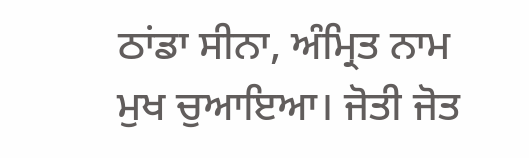ਠਾਂਡਾ ਸੀਨਾ, ਅੰਮ੍ਰਿਤ ਨਾਮ ਮੁਖ ਚੁਆਇਆ। ਜੋਤੀ ਜੋਤ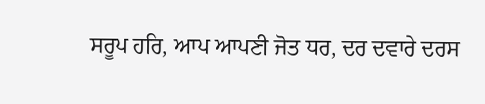ਸਰੂਪ ਹਰਿ, ਆਪ ਆਪਣੀ ਜੋਤ ਧਰ, ਦਰ ਦਵਾਰੇ ਦਰਸ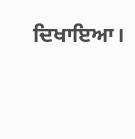ਦਿਖਾਇਆ।